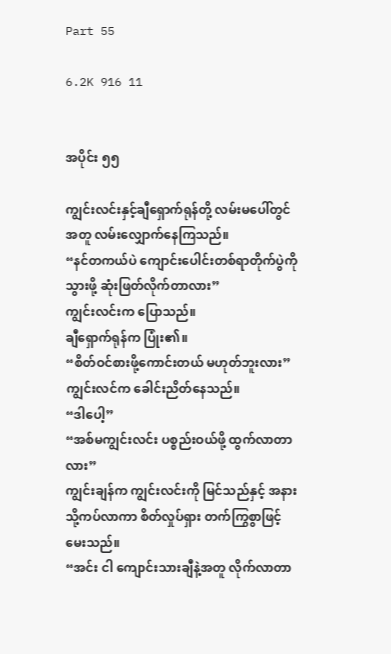Part 55

6.2K 916 11


အပိုင်း ၅၅

ကျွင်းလင်းနှင့်ချီရှောက်ရုန်တို့ လမ်းမပေါ်တွင် အတူ လမ်းလျှောက်နေကြသည်။
“နင်တကယ်ပဲ ကျောင်းပေါင်းတစ်ရာတိုက်ပွဲကို သွားဖို့ ဆုံးဖြတ်လိုက်တာလား”
ကျွင်းလင်းက ပြောသည်။
ချီရှောက်ရုန်က ပြုံး၏။
“စိတ်ဝင်စားဖို့ကောင်းတယ် မဟုတ်ဘူးလား”
ကျွင်းလင်က ခေါင်းညိတ်နေသည်။
“ဒါပေါ့”
“အစ်မကျွင်းလင်း ပစ္စည်းဝယ်ဖို့ ထွက်လာတာလား”
ကျွင်းချန်က ကျွင်းလင်းကို မြင်သည်နှင့် အနားသို့ကပ်လာကာ စိတ်လှုပ်ရှား တက်ကြွစွာဖြင့် မေးသည်။
“အင်း ငါ ကျောင်းသားချီနဲ့အတူ လိုက်လာတာ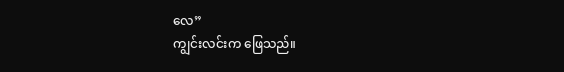လေ”
ကျွင်းလင်းက ဖြေသည်။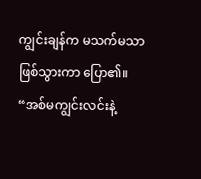ကျွင်းချန်က မသက်မသာဖြစ်သွားကာ ပြော၏။
“အစ်မကျွင်းလင်းနဲ့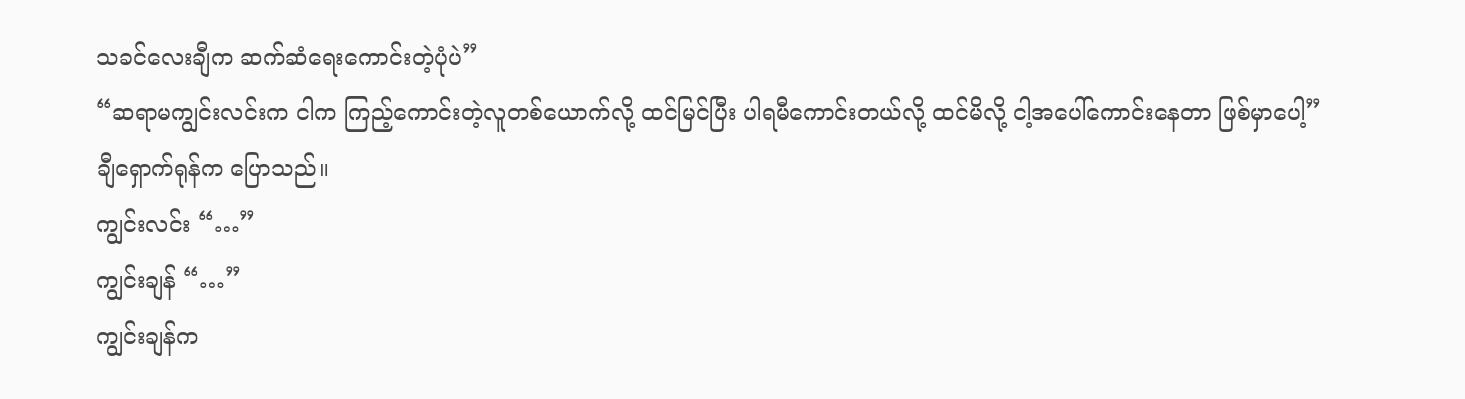သခင်လေးချီက ဆက်ဆံရေးကောင်းတဲ့ပုံပဲ”
“ဆရာမကျွင်းလင်းက ငါက ကြည့်ကောင်းတဲ့လူတစ်ယောက်လို့ ထင်မြင်ပြီး ပါရမီကောင်းတယ်လို့ ထင်မိလို့ ငါ့အပေါ်ကောင်းနေတာ ဖြစ်မှာပေါ့”
ချီရှောက်ရုန်က ပြောသည်။
ကျွင်းလင်း “…”
ကျွင်းချန် “…”
ကျွင်းချန်က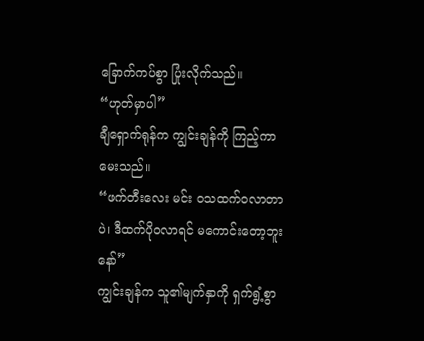ခြောက်ကပ်စွာ ပြုံးလိုက်သည်။
“ဟုတ်မှာပါ”
ချီရှောက်ရုန်က ကျွင်းချန်ကို ကြည့်ကာ မေးသည်။
“ဖက်တီးလေး မင်း ဝသထက်ဝလာတာပဲ၊ ဒီထက်ပိုဝလာရင် မကောင်းတော့ဘူးနော်”
ကျွင်းချန်က သူ၏မျက်နှာကို ရှက်ရွံ့စွာ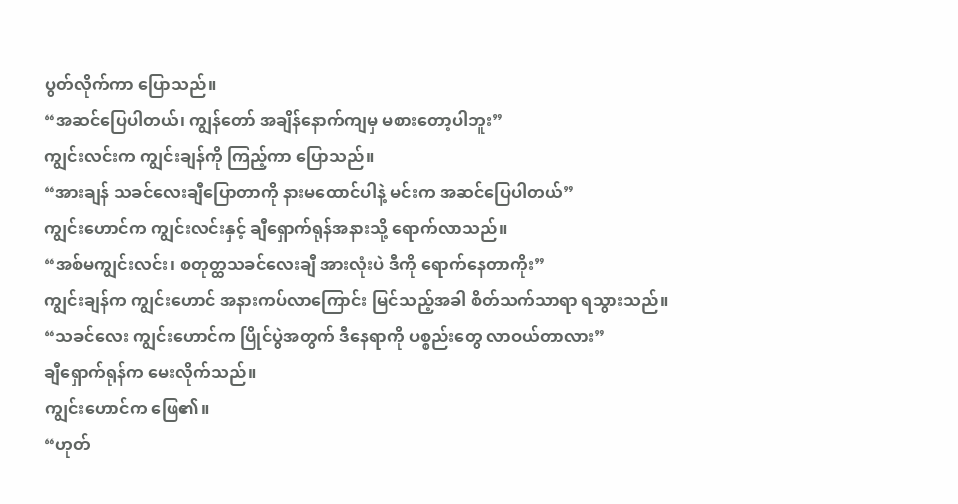ပွတ်လိုက်ကာ ပြောသည်။
“အဆင်ပြေပါတယ်၊ ကျွန်တော် အချိန်နောက်ကျမှ မစားတော့ပါဘူး”
ကျွင်းလင်းက ကျွင်းချန်ကို ကြည့်ကာ ပြောသည်။
“အားချန် သခင်လေးချီပြောတာကို နားမထောင်ပါနဲ့ မင်းက အဆင်ပြေပါတယ်”
ကျွင်းဟောင်က ကျွင်းလင်းနှင့် ချီရှောက်ရုန်အနားသို့ ရောက်လာသည်။
“အစ်မကျွင်းလင်း၊ စတုတ္ထသခင်လေးချီ အားလုံးပဲ ဒီကို ရောက်နေတာကိုး”
ကျွင်းချန်က ကျွင်းဟောင် အနားကပ်လာကြောင်း မြင်သည့်အခါ စိတ်သက်သာရာ ရသွားသည်။
“သခင်လေး ကျွင်းဟောင်က ပြိုင်ပွဲအတွက် ဒီနေရာကို ပစ္စည်းတွေ လာဝယ်တာလား”
ချီရှောက်ရုန်က မေးလိုက်သည်။
ကျွင်းဟောင်က ဖြေ၏။
“ဟုတ်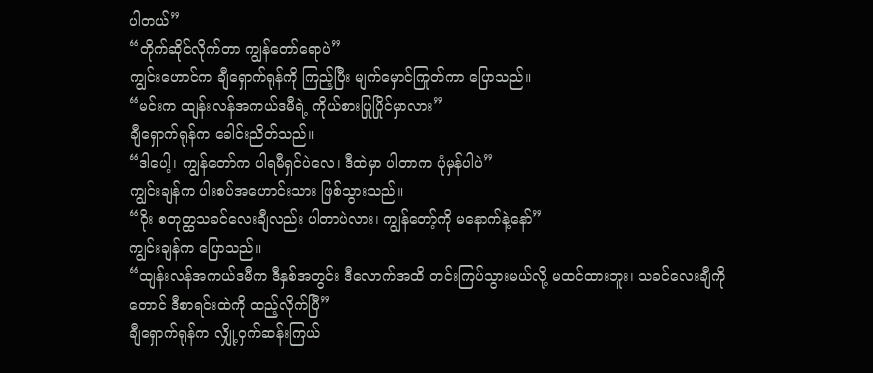ပါတယ်”
“တိုက်ဆိုင်လိုက်တာ ကျွန်တော်ရောပဲ”
ကျွင်းဟောင်က ချီရှောက်ရုန်ကို ကြည့်ပြီး မျက်မှောင်ကြုတ်ကာ ပြောသည်။
“မင်းက ထျန်းလန်အကယ်ဒမီရဲ့ ကိုယ်စားပြုပြိုင်မှာလား”
ချီရှောက်ရုန်က ခေါင်းညိတ်သည်။
“ဒါပေါ့၊ ကျွန်တော်က ပါရမီရှင်ပဲလေ၊ ဒီထဲမှာ ပါတာက ပုံမှန်ပါပဲ”
ကျွင်းချန်က ပါးစပ်အဟောင်းသား ဖြစ်သွားသည်။
“ဝိုး စတုတ္ထသခင်လေးချီလည်း ပါတာပဲလား၊ ကျွန်တော့်ကို မနောက်နဲ့နော်”
ကျွင်းချန်က ပြောသည်။
“ထျန်းလန်အကယ်ဒမီက ဒီနှစ်အတွင်း ဒီလောက်အထိ တင်းကြပ်သွားမယ်လို့ မထင်ထားဘူး၊ သခင်လေးချီကိုတောင် ဒီစာရင်းထဲကို ထည့်လိုက်ပြီ”
ချီရှောက်ရုန်က လျှို့ဝှက်ဆန်းကြယ်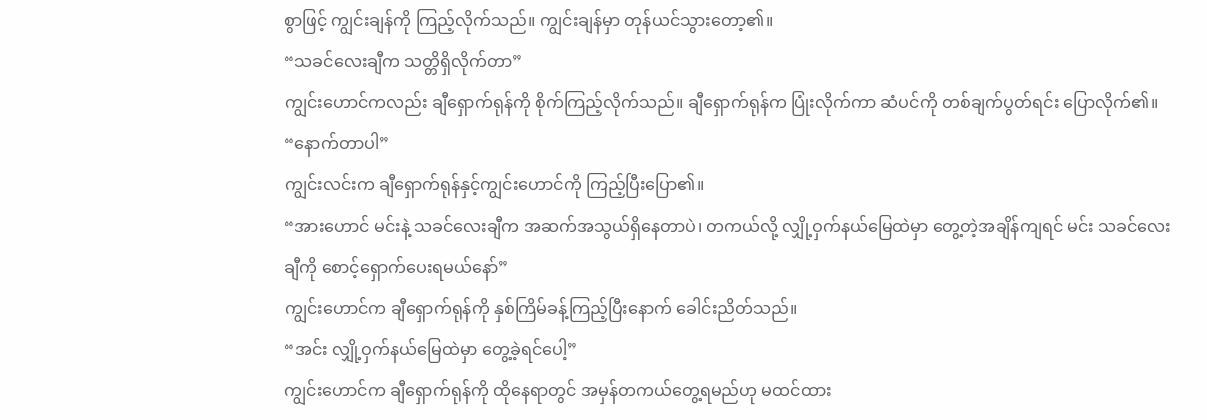စွာဖြင့် ကျွင်းချန်ကို ကြည့်လိုက်သည်။ ကျွင်းချန်မှာ တုန်ယင်သွားတော့၏။
“သခင်လေးချီက သတ္တိရှိလိုက်တာ”
ကျွင်းဟောင်ကလည်း ချီရှောက်ရုန်ကို စိုက်ကြည့်လိုက်သည်။ ချီရှောက်ရုန်က ပြုံးလိုက်ကာ ဆံပင်ကို တစ်ချက်ပွတ်ရင်း ပြောလိုက်၏။
“နောက်တာပါ”
ကျွင်းလင်းက ချီရှောက်ရုန်နှင့်ကျွင်းဟောင်ကို ကြည့်ပြီးပြော၏။
“အားဟောင် မင်းနဲ့ သခင်လေးချီက အဆက်အသွယ်ရှိနေတာပဲ၊ တကယ်လို့ လျှို့ဝှက်နယ်မြေထဲမှာ တွေ့တဲ့အချိန်ကျရင် မင်း သခင်လေးချီကို စောင့်ရှောက်ပေးရမယ်နော်”
ကျွင်းဟောင်က ချီရှောက်ရုန်ကို နှစ်ကြိမ်ခန့်ကြည့်ပြီးနောက် ခေါင်းညိတ်သည်။
“အင်း လျှို့ဝှက်နယ်မြေထဲမှာ တွေ့ခဲ့ရင်ပေါ့”
ကျွင်းဟောင်က ချီရှောက်ရုန်ကို ထိုနေရာတွင် အမှန်တကယ်တွေ့ရမည်ဟု မထင်ထား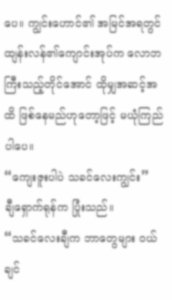ပေ။ ကျွင်းဟောင်၏ အမြင်အရတွင် ထျန်းလန်၏ကျောင်းအုပ်က လောဘကြီးသည့်တိုင်အောင် ထိုမျှအဆင့်အထိ ဖြစ်နေမည်ဟုတော့ဖြင့် မယုံကြည်ပါပေ။
“ကျေးဇူးပါပဲ သခင်လေးကျွင်း”
ချီရှောက်ရုန်က ပြုံးသည်။
“သခင်လေးချီက ဘာတွေများ ဝယ်ချင်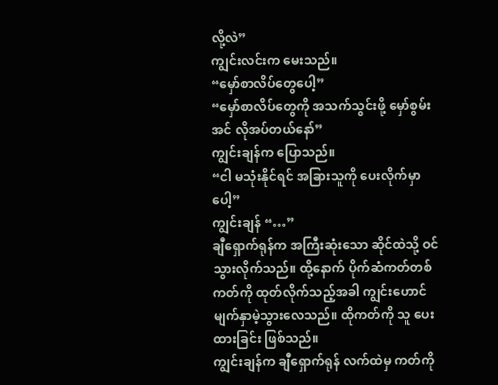လို့လဲ”
ကျွင်းလင်းက မေးသည်။
“မှော်စာလိပ်တွေပေါ့”
“မှော်စာလိပ်တွေကို အသက်သွင်းဖို့ မှော်စွမ်းအင် လိုအပ်တယ်နော်”
ကျွင်းချန်က ပြောသည်။
“ငါ မသုံးနိုင်ရင် အခြားသူကို ပေးလိုက်မှာပေါ့”
ကျွင်းချန် “…”
ချီရှောက်ရုန်က အကြီးဆုံးသော ဆိုင်ထဲသို့ ဝင်သွားလိုက်သည်။ ထို့နောက် ပိုက်ဆံကတ်တစ်ကတ်ကို ထုတ်လိုက်သည့်အခါ ကျွင်းဟောင် မျက်နှာမဲ့သွားလေသည်။ ထိုကတ်ကို သူ ပေးထားခြင်း ဖြစ်သည်။
ကျွင်းချန်က ချီရှောက်ရုန် လက်ထဲမှ ကတ်ကို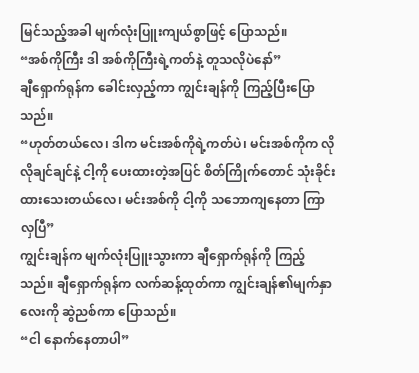မြင်သည့်အခါ မျက်လုံးပြူးကျယ်စွာဖြင့် ပြောသည်။
“အစ်ကိုကြီး ဒါ အစ်ကိုကြီးရဲ့ကတ်နဲ့ တူသလိုပဲနော်”
ချီရှောက်ရုန်က ခေါင်းလှည့်ကာ ကျွင်းချန်ကို ကြည့်ပြီးပြောသည်။
“ဟုတ်တယ်လေ၊ ဒါက မင်းအစ်ကိုရဲ့ကတ်ပဲ၊ မင်းအစ်ကိုက လိုလိုချင်ချင်နဲ့ ငါ့ကို ပေးထားတဲ့အပြင် စိတ်ကြိုက်တောင် သုံးခိုင်းထားသေးတယ်လေ၊ မင်းအစ်ကို ငါ့ကို သဘောကျနေတာ ကြာလှပြီ”
ကျွင်းချန်က မျက်လုံးပြူးသွားကာ ချီရှောက်ရုန်ကို ကြည့်သည်။ ချီရှောက်ရုန်က လက်ဆန့်ထုတ်ကာ ကျွင်းချန်၏မျက်နှာလေးကို ဆွဲညစ်ကာ ပြောသည်။
“ငါ နောက်နေတာပါ”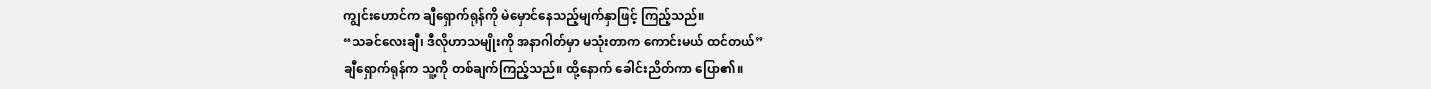ကျွင်းဟောင်က ချီရှောက်ရုန်ကို မဲမှောင်နေသည့်မျက်နှာဖြင့် ကြည့်သည်။
“သခင်လေးချီ၊ ဒီလိုဟာသမျိုးကို အနာဂါတ်မှာ မသုံးတာက ကောင်းမယ် ထင်တယ်”
ချီရှောက်ရုန်က သူ့ကို တစ်ချက်ကြည့်သည်။ ထို့နောက် ခေါင်းညိတ်ကာ ပြော၏။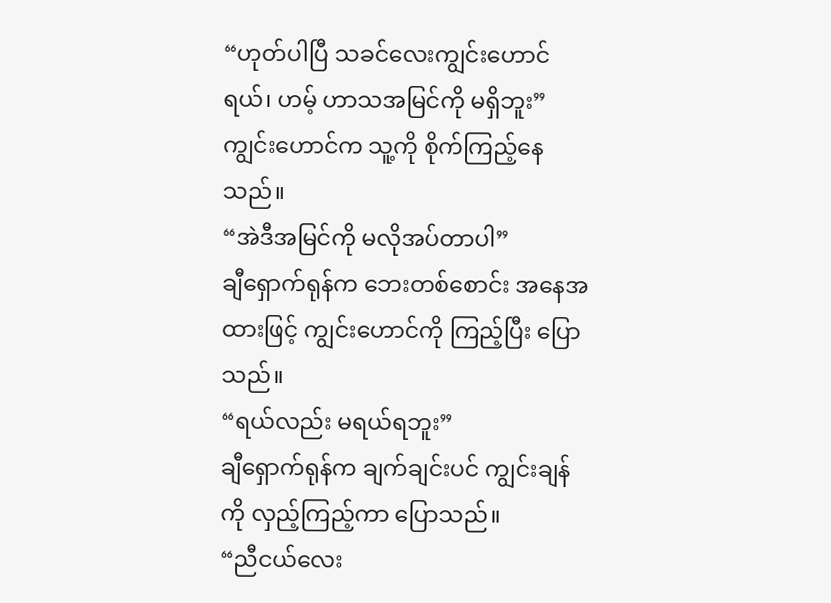“ဟုတ်ပါပြီ သခင်လေးကျွင်းဟောင်ရယ်၊ ဟမ့် ဟာသအမြင်ကို မရှိဘူး”
ကျွင်းဟောင်က သူ့ကို စိုက်ကြည့်နေသည်။
“အဲဒီအမြင်ကို မလိုအပ်တာပါ”
ချီရှောက်ရုန်က ဘေးတစ်စောင်း အနေအထားဖြင့် ကျွင်းဟောင်ကို ကြည့်ပြီး ပြောသည်။
“ရယ်လည်း မရယ်ရဘူး”
ချီရှောက်ရုန်က ချက်ချင်းပင် ကျွင်းချန်ကို လှည့်ကြည့်ကာ ပြောသည်။
“ညီငယ်လေး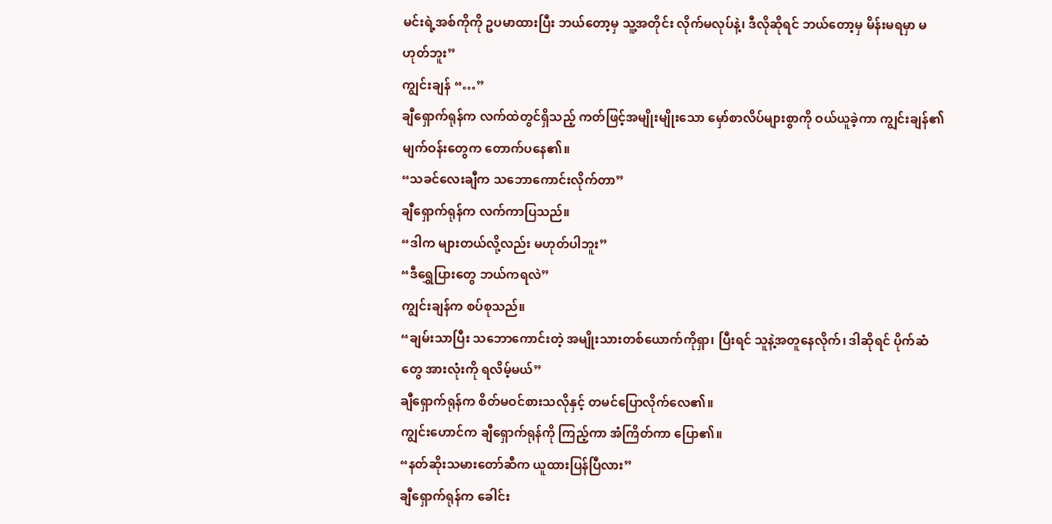မင်းရဲ့အစ်ကိုကို ဥပမာထားပြီး ဘယ်တော့မှ သူ့အတိုင်း လိုက်မလုပ်နဲ့၊ ဒီလိုဆိုရင် ဘယ်တော့မှ မိန်းမရမှာ မဟုတ်ဘူး”
ကျွင်းချန် “…”
ချီရှောက်ရုန်က လက်ထဲတွင်ရှိသည့် ကတ်ဖြင့်အမျိုးမျိုးသော မှော်စာလိပ်များစွာကို ဝယ်ယူခဲ့ကာ ကျွင်းချန်၏မျက်ဝန်းတွေက တောက်ပနေ၏။
“သခင်လေးချီက သဘောကောင်းလိုက်တာ”
ချီရှောက်ရုန်က လက်ကာပြသည်။
“ဒါက များတယ်လို့လည်း မဟုတ်ပါဘူး”
“ဒီရွှေပြားတွေ ဘယ်ကရလဲ”
ကျွင်းချန်က စပ်စုသည်။
“ချမ်းသာပြီး သဘောကောင်းတဲ့ အမျိုးသားတစ်ယောက်ကိုရှာ၊ ပြီးရင် သူနဲ့အတူနေလိုက်၊ ဒါဆိုရင် ပိုက်ဆံတွေ အားလုံးကို ရလိမ့်မယ်”
ချီရှောက်ရုန်က စိတ်မဝင်စားသလိုနှင့် တမင်ပြောလိုက်လေ၏။
ကျွင်းဟောင်က ချီရှောက်ရုန်ကို ကြည့်ကာ အံကြိတ်ကာ ပြော၏။
“နတ်ဆိုးသမားတော်ဆီက ယူထားပြန်ပြီလား”
ချီရှောက်ရုန်က ခေါင်း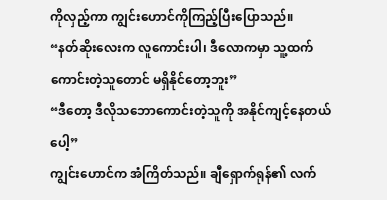ကိုလှည့်ကာ ကျွင်းဟောင်ကိုကြည့်ပြီးပြောသည်။
“နတ်ဆိုးလေးက လူကောင်းပါ၊ ဒီလောကမှာ သူ့ထက်ကောင်းတဲ့သူတောင် မရှိနိုင်တော့ဘူး”
“ဒီတော့ ဒီလိုသဘောကောင်းတဲ့သူကို အနိုင်ကျင့်နေတယ်ပေါ့”
ကျွင်းဟောင်က အံကြိတ်သည်။ ချီရှောက်ရုန်၏ လက်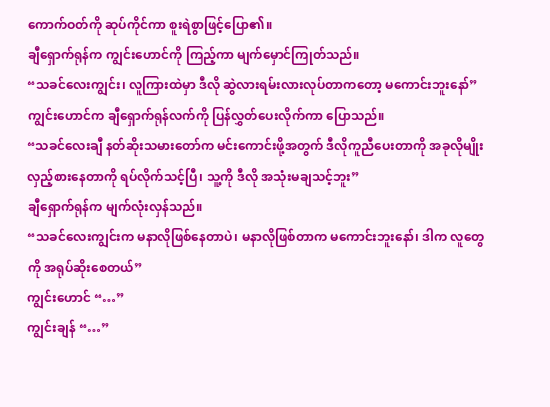ကောက်ဝတ်ကို ဆုပ်ကိုင်ကာ စူးရဲစွာဖြင့်ပြော၏။
ချီရှောက်ရုန်က ကျွင်းဟောင်ကို ကြည့်ကာ မျက်မှောင်ကြုတ်သည်။
“သခင်လေးကျွင်း၊ လူကြားထဲမှာ ဒီလို ဆွဲလားရမ်းလားလုပ်တာကတော့ မကောင်းဘူးနော်”
ကျွင်းဟောင်က ချီရှောက်ရုန်လက်ကို ပြန်လွှတ်ပေးလိုက်ကာ ပြောသည်။
“သခင်လေးချီ နတ်ဆိုးသမားတော်က မင်းကောင်းဖို့အတွက် ဒီလိုကူညီပေးတာကို အခုလိုမျိုး လှည့်စားနေတာကို ရပ်လိုက်သင့်ပြီ၊ သူ့ကို ဒီလို အသုံးမချသင့်ဘူး”
ချီရှောက်ရုန်က မျက်လုံးလှန်သည်။
“သခင်လေးကျွင်းက မနာလိုဖြစ်နေတာပဲ၊ မနာလိုဖြစ်တာက မကောင်းဘူးနော်၊ ဒါက လူတွေကို အရုပ်ဆိုးစေတယ်”
ကျွင်းဟောင် “…”
ကျွင်းချန် “…”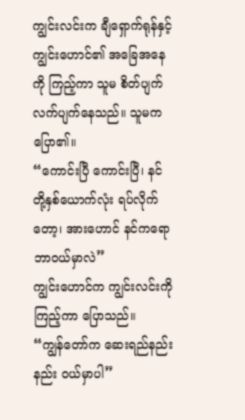ကျွင်းလင်းက ချီရှောက်ရုန်နှင့်ကျွင်းဟောင်၏ အခြေအနေကို ကြည့်ကာ သူမ စိတ်ပျက်လက်ပျက်နေသည်။ သူမက ပြော၏။
“ကောင်းပြီ ကောင်းပြီ၊ နင်တို့နှစ်ယောက်လုံး ရပ်လိုက်တော့၊ အားဟောင် နင်ကရော ဘာဝယ်မှာလဲ”
ကျွင်းဟောင်က ကျွင်းလင်းကို ကြည့်ကာ ပြောသည်။
“ကျွန်တော်က ဆေးရည်နည်းနည်း ဝယ်မှာပါ”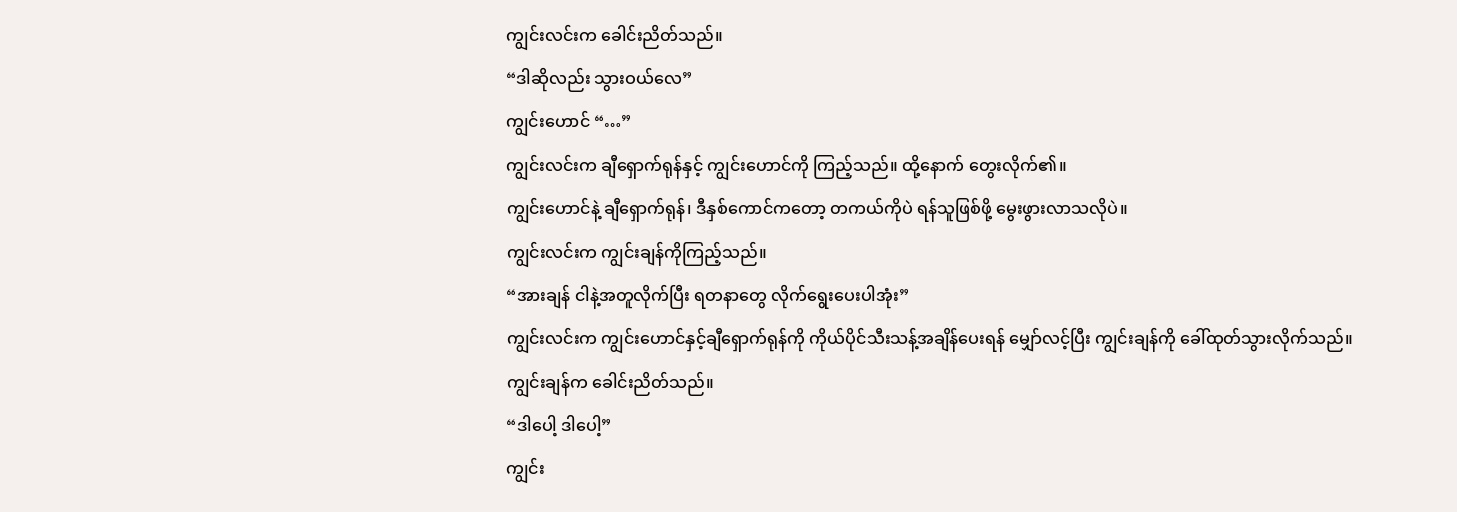ကျွင်းလင်းက ခေါင်းညိတ်သည်။
“ဒါဆိုလည်း သွားဝယ်လေ”
ကျွင်းဟောင် “…”
ကျွင်းလင်းက ချီရှောက်ရုန်နှင့် ကျွင်းဟောင်ကို ကြည့်သည်။ ထို့နောက် တွေးလိုက်၏။
ကျွင်းဟောင်နဲ့ ချီရှောက်ရုန်၊ ဒီနှစ်ကောင်ကတော့ တကယ်ကိုပဲ ရန်သူဖြစ်ဖို့ မွေးဖွားလာသလိုပဲ။
ကျွင်းလင်းက ကျွင်းချန်ကိုကြည့်သည်။
“အားချန် ငါနဲ့အတူလိုက်ပြီး ရတနာတွေ လိုက်ရွေးပေးပါအုံး”
ကျွင်းလင်းက ကျွင်းဟောင်နှင့်ချီရှောက်ရုန်ကို ကိုယ်ပိုင်သီးသန့်အချိန်ပေးရန် မျှော်လင့်ပြီး ကျွင်းချန်ကို ခေါ်ထုတ်သွားလိုက်သည်။
ကျွင်းချန်က ခေါင်းညိတ်သည်။
“ဒါပေါ့ ဒါပေါ့”
ကျွင်း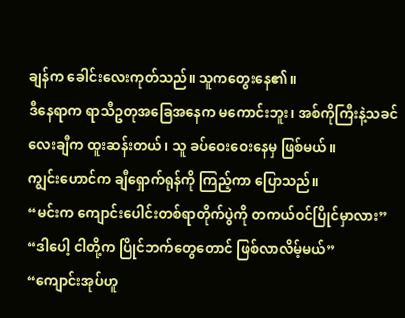ချန်က ခေါင်းလေးကုတ်သည်။ သူကတွေးနေ၏။
ဒီနေရာက ရာသီဥတုအခြေအနေက မကောင်းဘူး၊ အစ်ကိုကြီးနဲ့သခင်လေးချီက ထူးဆန်းတယ်၊ သူ ခပ်ဝေးဝေးနေမှ ဖြစ်မယ်။
ကျွင်းဟောင်က ချီရှောက်ရုန်ကို ကြည့်ကာ ပြောသည်။
“မင်းက ကျောင်းပေါင်းတစ်ရာတိုက်ပွဲကို တကယ်ဝင်ပြိုင်မှာလား”
“ဒါပေါ့ ငါတို့က ပြိုင်ဘက်တွေတောင် ဖြစ်လာလိမ့်မယ်”
“ကျောင်းအုပ်ဟူ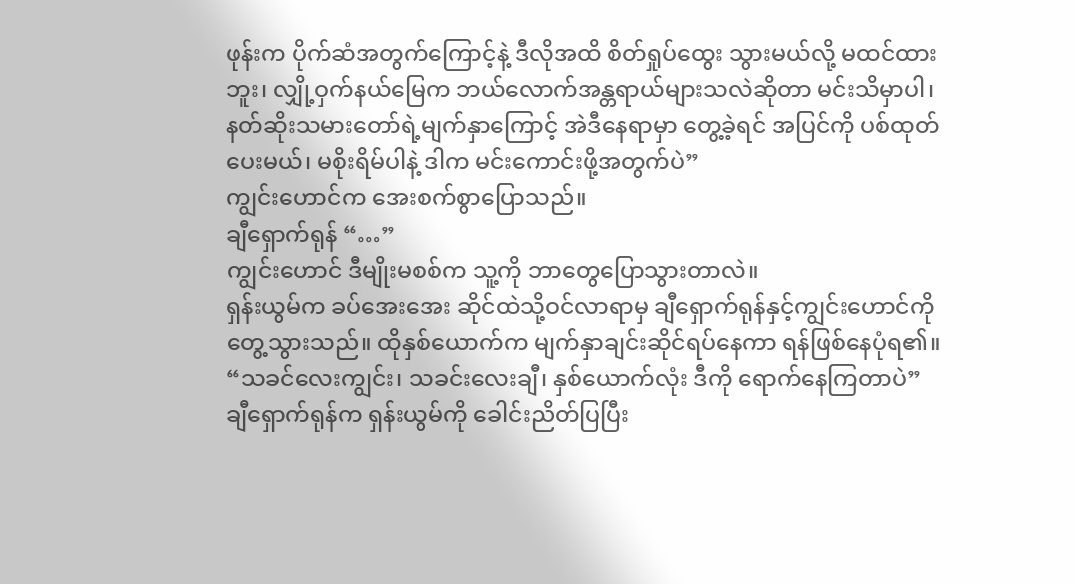ဖုန်းက ပိုက်ဆံအတွက်ကြောင့်နဲ့ ဒီလိုအထိ စိတ်ရှုပ်ထွေး သွားမယ်လို့ မထင်ထားဘူး၊ လျှို့ဝှက်နယ်မြေက ဘယ်လောက်အန္တရာယ်များသလဲဆိုတာ မင်းသိမှာပါ၊ နတ်ဆိုးသမားတော်ရဲ့မျက်နှာကြောင့် အဲဒီနေရာမှာ တွေ့ခဲ့ရင် အပြင်ကို ပစ်ထုတ်ပေးမယ်၊ မစိုးရိမ်ပါနဲ့ ဒါက မင်းကောင်းဖို့အတွက်ပဲ”
ကျွင်းဟောင်က အေးစက်စွာပြောသည်။
ချီရှောက်ရုန် “…”
ကျွင်းဟောင် ဒီမျိုးမစစ်က သူ့ကို ဘာတွေပြောသွားတာလဲ။
ရှန်းယွမ်က ခပ်အေးအေး ဆိုင်ထဲသို့ဝင်လာရာမှ ချီရှောက်ရုန်နှင့်ကျွင်းဟောင်ကို တွေ့သွားသည်။ ထိုနှစ်ယောက်က မျက်နှာချင်းဆိုင်ရပ်နေကာ ရန်ဖြစ်နေပုံရ၏။
“သခင်လေးကျွင်း၊ သခင်းလေးချီ၊ နှစ်ယောက်လုံး ဒီကို ရောက်နေကြတာပဲ”
ချီရှောက်ရုန်က ရှန်းယွမ်ကို ခေါင်းညိတ်ပြပြီး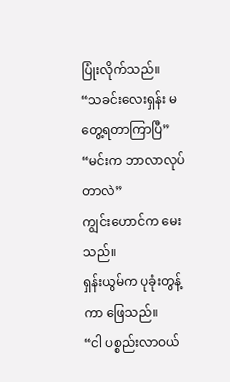ပြုံးလိုက်သည်။
“သခင်းလေးရှန်း မတွေ့ရတာကြာပြီ”
“မင်းက ဘာလာလုပ်တာလဲ”
ကျွင်းဟောင်က မေးသည်။
ရှန်းယွမ်က ပုခုံးတွန့်ကာ ဖြေသည်။
“ငါ ပစ္စည်းလာဝယ်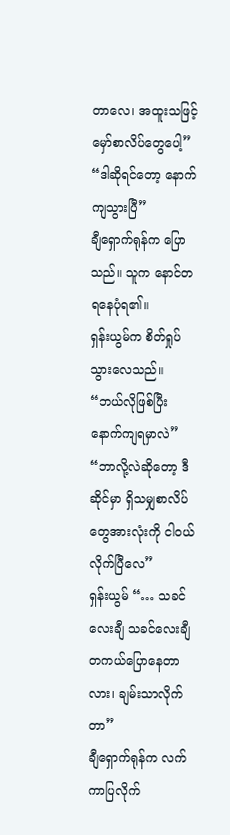တာလေ၊ အထူးသဖြင့် မှော်စာလိပ်တွေပေါ့”
“ဒါဆိုရင်တော့ နောက်ကျသွားပြီ”
ချီရှောက်ရုန်က ပြောသည်။ သူက နောင်တရနေပုံရ၏။
ရှန်းယွမ်က စိတ်ရှုပ်သွားလေသည်။
“ဘယ်လိုဖြစ်ပြီး နောက်ကျရမှာလဲ”
“ဘာလို့လဲဆိုတော့ ဒီဆိုင်မှာ ရှိသမျှစာလိပ်တွေအားလုံးကို ငါဝယ်လိုက်ပြီလေ”
ရှန်းယွမ် “… သခင်လေးချီ သခင်လေးချီ တကယ်ပြောနေတာလား၊ ချမ်းသာလိုက်တာ”
ချီရှောက်ရုန်က လက်ကာပြလိုက်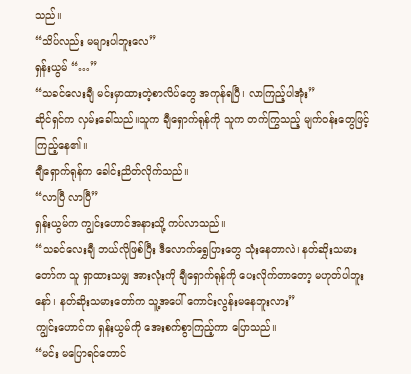သည်။
“သိပ်လည်း မများပါဘူးလေ”
ရှန်းယွမ် “…”
“သခင်လေးချီ မင်းမှာထားတဲ့စာလိပ်တွေ အကုန်ရပြီ၊ လာကြည့်ပါအုံး”
ဆိုင်ရှင်က လှမ်းခေါ်သည်။သူက ချီရှောက်ရုန်ကို သူက တက်ကြွသည့် မျက်ဝန်းတွေဖြင့် ကြည့်နေ၏။
ချီရှောက်ရုန်က ခေါင်းညိတ်လိုက်သည်။
“လာပြီ လာပြီ”
ရှန်းယွမ်က ကျွင်းဟောင်အနားသို့ ကပ်လာသည်။
“သခင်လေးချီ ဘယ်လိုဖြစ်ပြီး ဒီလောက်ရွှေပြားတွေ သုံးနေတာလဲ၊ နတ်ဆိုးသမားတော်က သူ ရှာထားသမျှ အားလုံးကို ချီရှောက်ရုန်ကို ပေးလိုက်တာတော့ မဟုတ်ပါဘူးနော်၊ နတ်ဆိုးသမားတော်က သူ့အပေါ် ကောင်းလွန်းမနေဘူးလား”
ကျွင်းဟောင်က ရှန်းယွမ်ကို အေးစက်စွာကြည့်ကာ ပြောသည်။
“မင်း မပြောရင်တောင်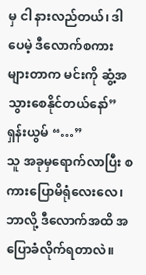မှ ငါ နားလည်တယ်၊ ဒါပေမဲ့ ဒီလောက်စကားများတာက မင်းကို ဆွံ့အသွားစေနိုင်တယ်နော်”
ရှန်းယွမ် “…”
သူ အခုမှရောက်လာပြီး စကားပြောမိရုံလေးလေ၊ ဘာလို့ ဒီလောက်အထိ အပြောခံလိုက်ရတာလဲ။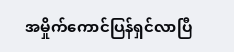အမှိုက်ကောင်ပြန်ရှင်လာပြီ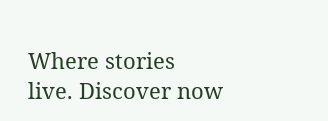Where stories live. Discover now